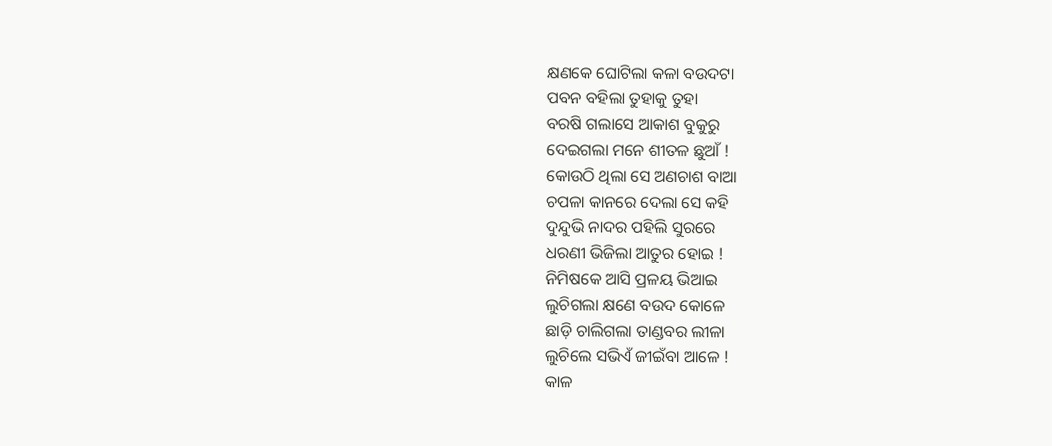କ୍ଷଣକେ ଘୋଟିଲା କଳା ବଉଦଟା
ପବନ ବହିଲା ତୁହାକୁ ତୁହା
ବରଷି ଗଲାସେ ଆକାଶ ବୁକୁରୁ
ଦେଇଗଲା ମନେ ଶୀତଳ ଛୁଆଁ !
କୋଉଠି ଥିଲା ସେ ଅଣଚାଶ ବାଆ
ଚପଳା କାନରେ ଦେଲା ସେ କହି
ଦୁନ୍ଦୁଭି ନାଦର ପହିଲି ସୁରରେ
ଧରଣୀ ଭିଜିଲା ଆତୁର ହୋଇ !
ନିମିଷକେ ଆସି ପ୍ରଳୟ ଭିଆଇ
ଲୁଚିଗଲା କ୍ଷଣେ ବଉଦ କୋଳେ
ଛାଡ଼ି ଚାଲିଗଲା ତାଣ୍ଡବର ଲୀଳା
ଲୁଚିଲେ ସଭିଏଁ ଜୀଇଁବା ଆଳେ !
କାଳ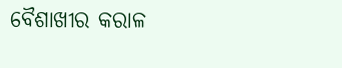ବୈଶାଖୀର କରାଳ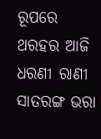ରୂପରେ
ଥରହର ଆଜି ଧରଣୀ ରାଣୀ
ସାତରଙ୍ଗ ଭରା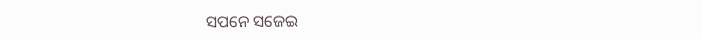ସପନେ ସଜେଇ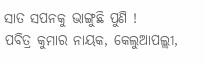ସାତ ସପନକୁ ଭାଙ୍ଗୁଛି ପୁଣି !
ପବିତ୍ର କୁମାର ନାୟକ, କେଲୁଆପଲ୍ଲୀ,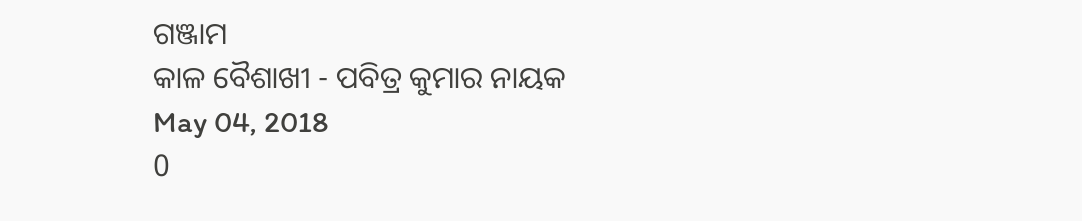ଗଞ୍ଜାମ
କାଳ ବୈଶାଖୀ - ପବିତ୍ର କୁମାର ନାୟକ
May 04, 2018
0